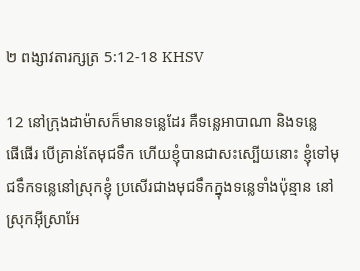២ ពង្សា‌វតារ‌ក្សត្រ 5:12-18 KHSV

12 នៅក្រុងដាម៉ាសក៏មានទន្លេដែរ គឺទន្លេអាបាណា និងទន្លេផើ‌ផើរ បើគ្រាន់តែមុជទឹក ហើយខ្ញុំបានជាសះ‌ស្បើយនោះ ខ្ញុំទៅមុជទឹកទន្លេនៅស្រុកខ្ញុំ ប្រសើរជាងមុជទឹកក្នុងទន្លេទាំងប៉ុន្មាន នៅស្រុកអ៊ីស្រា‌អែ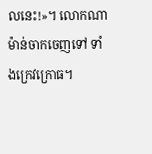លនេះ!»។ លោកណាម៉ាន់ចាកចេញទៅ ទាំងក្រេវ‌ក្រោធ។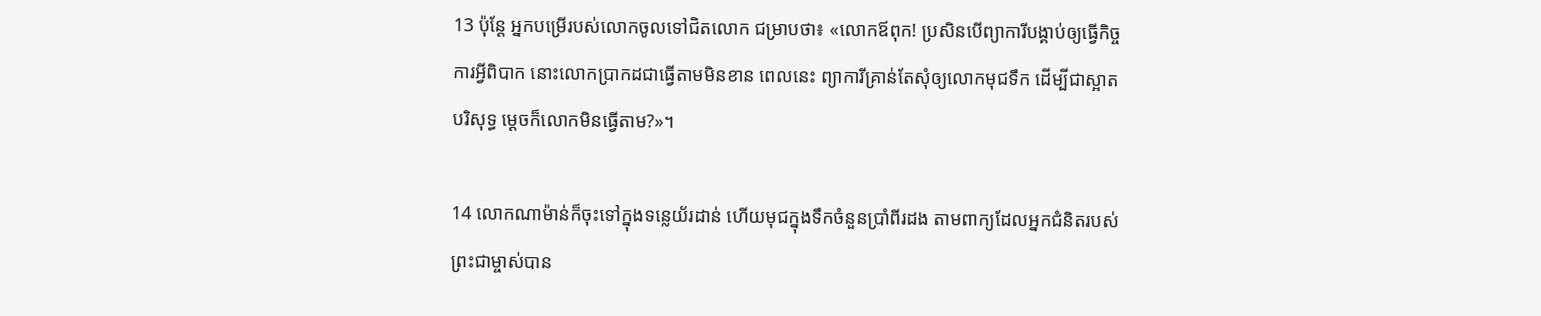13 ប៉ុន្តែ អ្នកបម្រើរបស់លោកចូលទៅជិតលោក ជម្រាបថា៖ «លោកឪពុក! ប្រសិនបើព្យាការីបង្គាប់ឲ្យធ្វើកិច្ចការអ្វីពិបាក នោះលោកប្រាកដជាធ្វើតាមមិនខាន ពេលនេះ ព្យាការីគ្រាន់តែសុំឲ្យលោកមុជទឹក ដើម្បីជាស្អាតបរិសុទ្ធ ម្ដេចក៏លោកមិនធ្វើតាម?»។

14 លោកណាម៉ាន់ក៏ចុះទៅក្នុងទន្លេយ័រដាន់ ហើយមុជក្នុងទឹកចំនួនប្រាំ‌ពីរដង តាមពាក្យដែលអ្នកជំនិតរបស់ព្រះ‌ជាម្ចាស់បាន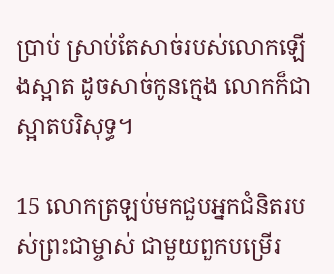ប្រាប់ ស្រាប់តែសាច់របស់លោកឡើងស្អាត ដូចសាច់កូនក្មេង លោកក៏ជាស្អាតបរិសុទ្ធ។

15 លោកត្រឡប់មកជួបអ្នកជំនិតរបស់ព្រះ‌ជាម្ចាស់ ជាមួយពួកបម្រើរ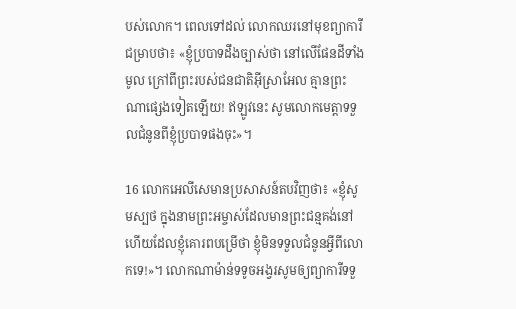បស់លោក។ ពេលទៅដល់ លោកឈរនៅមុខព្យាការី ជម្រាបថា៖ «ខ្ញុំប្របាទដឹងច្បាស់ថា នៅលើផែនដីទាំងមូល ក្រៅពីព្រះរបស់ជន‌ជាតិអ៊ីស្រា‌អែល គ្មានព្រះណាផ្សេងទៀតឡើយ! ឥឡូវនេះ សូមលោកមេត្តាទទួលជំនូនពីខ្ញុំប្របាទផងចុះ»។

16 លោកអេលីសេមានប្រសាសន៍តបវិញថា៖ «ខ្ញុំសូមស្បថ ក្នុងនាមព្រះ‌អម្ចាស់ដែលមានព្រះ‌ជន្មគង់នៅ ហើយដែលខ្ញុំគោរពបម្រើថា ខ្ញុំមិនទទួលជំនូនអ្វីពីលោកទេ!»។ លោកណាម៉ាន់ទទូចអង្វរសូមឲ្យព្យាការីទទួ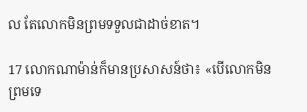ល តែលោកមិនព្រមទទួលជាដាច់ខាត។

17 លោកណាម៉ាន់ក៏មានប្រសាសន៍ថា៖ «បើលោកមិនព្រមទេ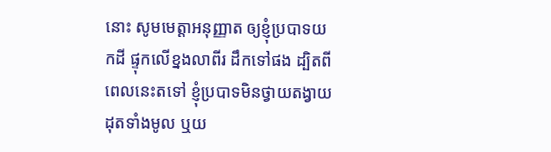នោះ សូមមេត្តាអនុញ្ញាត ឲ្យខ្ញុំប្របាទយកដី ផ្ទុកលើខ្នងលាពីរ ដឹកទៅផង ដ្បិតពីពេលនេះតទៅ ខ្ញុំប្របាទមិនថ្វាយតង្វាយដុតទាំងមូល ឬយ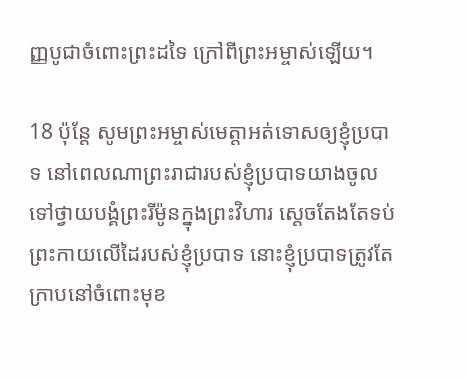ញ្ញ‌បូជាចំពោះព្រះដទៃ ក្រៅពីព្រះ‌អម្ចាស់ឡើយ។

18 ប៉ុន្តែ សូមព្រះ‌អម្ចាស់មេត្តាអត់‌ទោសឲ្យខ្ញុំប្របាទ នៅពេលណាព្រះ‌រាជារបស់ខ្ញុំប្របាទយាងចូលទៅថ្វាយ‌បង្គំព្រះរីម៉ូនក្នុងព្រះ‌វិហារ ស្ដេចតែងតែទប់ព្រះ‌កាយលើដៃរបស់ខ្ញុំប្របាទ នោះខ្ញុំប្របាទត្រូវតែក្រាបនៅចំពោះមុខ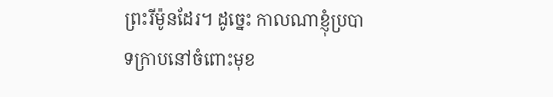ព្រះ‌រីម៉ូនដែរ។ ដូច្នេះ កាលណាខ្ញុំប្របាទក្រាបនៅចំពោះមុខ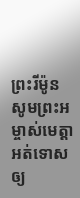ព្រះ‌រីម៉ូន សូមព្រះ‌អម្ចាស់មេត្តាអត់‌ទោសឲ្យ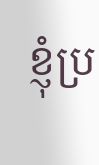ខ្ញុំប្រ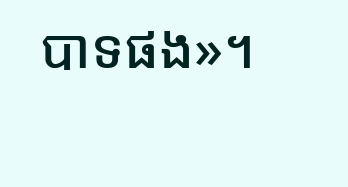បាទផង»។